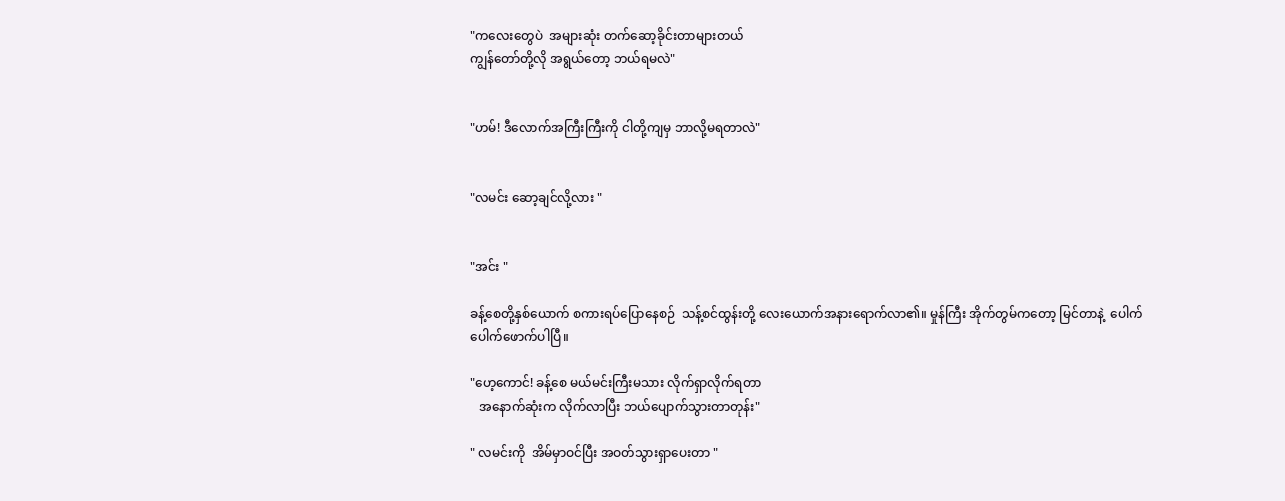"ကလေးတွေပဲ  အများဆုံး တက်ဆော့ခိုင်းတာများတယ်
ကျွန်တော်တို့လို အရွယ်တော့ ဘယ်ရမလဲ"


"ဟမ်! ဒီလောက်အကြီးကြီးကို ငါတို့ကျမှ ဘာလို့မရတာလဲ"


"လမင်း ဆော့ချင်လို့လား "


"အင်း "

ခန့်စေတို့နှစ်ယောက် စကားရပ်ပြောနေစဉ်  သန့်စင်ထွန်းတို့ လေးယောက်အနားရောက်လာ၏။ မှုန်ကြီး အိုက်တွမ်ကတော့ မြင်တာနဲ့  ပေါက်ပေါက်ဖောက်ပါပြီ။

"ဟေ့ကောင်! ခန့်စေ မယ်မင်းကြီးမသား လိုက်ရှာလိုက်ရတာ
   အနောက်ဆုံးက လိုက်လာပြီး ဘယ်ပျောက်သွားတာတုန်း"

" လမင်းကို  အိမ်မှာဝင်ပြီး အဝတ်သွားရှာပေးတာ "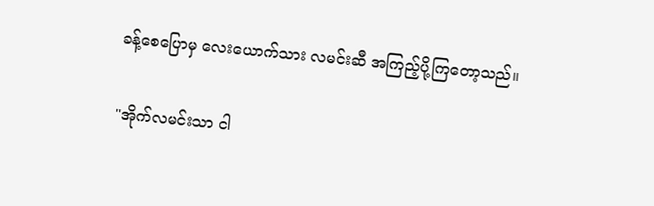ခန့်စေပြောမှ လေးယောက်သား လမင်းဆီ အကြည့်ပို့ကြတော့သည်။

"အိုက်လမင်းသာ ငါ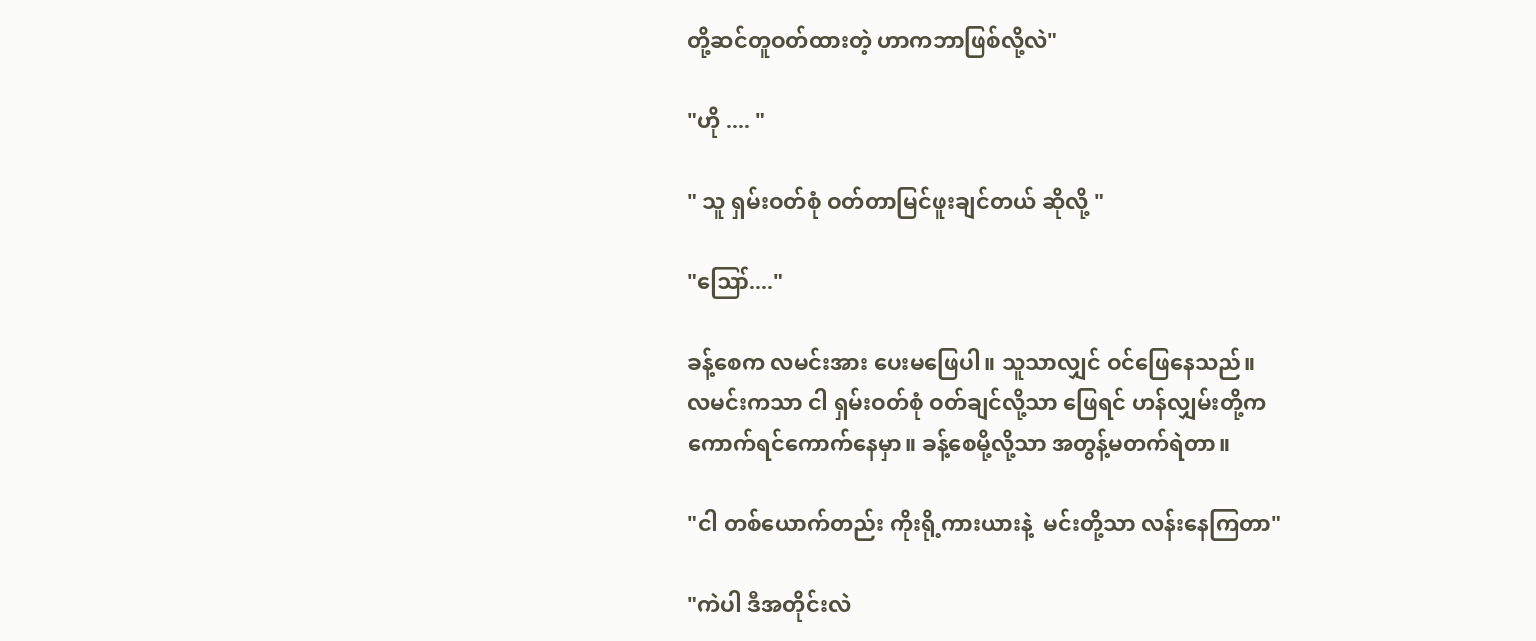တို့ဆင်တူဝတ်ထားတဲ့ ဟာကဘာဖြစ်လို့လဲ"

"ဟို .... "

" သူ ရှမ်းဝတ်စုံ ဝတ်တာမြင်ဖူးချင်တယ် ဆိုလို့ "

"ဪ...."

ခန့်စေက လမင်းအား ပေးမဖြေပါ။ သူသာလျှင် ဝင်ဖြေနေသည်။
လမင်းကသာ ငါ ရှမ်းဝတ်စုံ ဝတ်ချင်လို့သာ ဖြေရင် ဟန်လျှမ်းတို့က
ကောက်ရင်ကောက်နေမှာ။ ခန့်စေမို့လို့သာ အတွန့်မတက်ရဲတာ။

"ငါ တစ်ယောက်တည်း ကိုးရို့ကားယားနဲ့  မင်းတို့သာ လန်းနေကြတာ"

"ကဲပါ ဒီအတိုင်းလဲ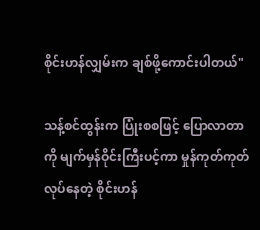စိုင်းဟန်လျှမ်းက ချစ်ဖို့ကောင်းပါတယ်"

သန့်စင်ထွန်းက ပြုံးစစဖြင့် ပြောလာတာကို မျက်မှန်ဝိုင်းကြီးပင့်ကာ မှုန်ကုတ်ကုတ်လုပ်နေတဲ့ စိုင်းဟန်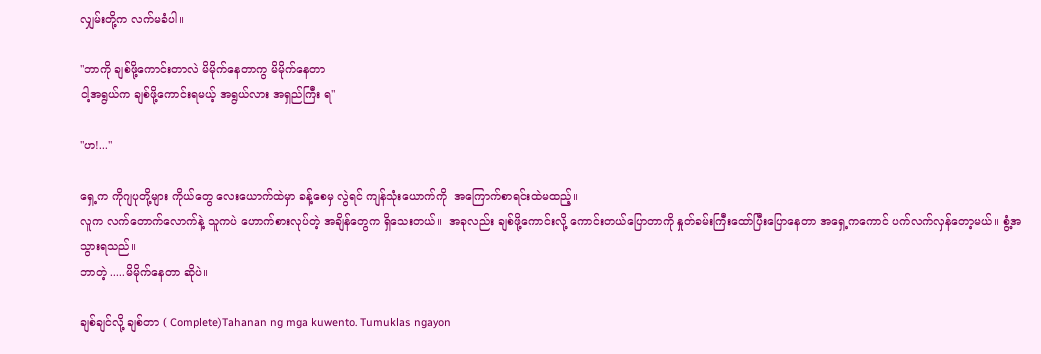လျှမ်းတို့က လက်မခံပါ။

"ဘာကို ချစ်ဖို့ကောင်းတာလဲ မိမိုက်နေတာကွ မိမိုက်နေတာ
ငါ့အရွယ်က ချစ်ဖို့ကောင်းရမယ့် အရွယ်လား အရှည်ကြီး ရ"

"ဟ!..."

ရှေ့က ကိုဂျပုတို့များ ကိုယ်တွေ လေးယောက်ထဲမှာ ခန့်စေမှ လွဲရင် ကျန်‌သုံးယောက်ကို  အကြောက်စာရင်းထဲမထည့်။
လူက လက်တောက်လောက်နဲ့ သူကပဲ ဟောက်စားလုပ်တဲ့ အချိန်တွေက ရှိသေးတယ်။  အခုလည်း ချစ်ဖို့ကောင်းလို့ ကောင်းတယ်ပြောတာကို နှုတ်ခမ်းကြီးထော်ပြီးပြောနေတာ အရှေ့ကကောင် ပက်လက်လှန်တော့မယ်။ စွံ့အ သွားရသည်။
ဘာတဲ့ .....မိမိုက်နေတာ ဆိုပဲ။

ချစ်ချင်လို့ ချစ်တာ ( Complete)Tahanan ng mga kuwento. Tumuklas ngayon